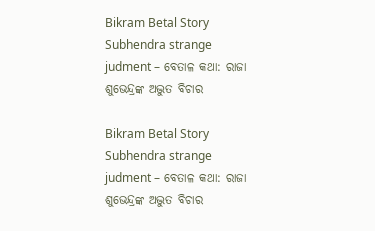Bikram Betal Story Subhendra strange judment – ବେତାଳ କଥା: ରାଜା ଶୁଭେନ୍ଦ୍ରଙ୍କ ଅଦ୍ଭୁତ ବିଚାର

Bikram Betal Story Subhendra strange judment – ବେତାଳ କଥା: ରାଜା ଶୁଭେନ୍ଦ୍ରଙ୍କ ଅଦ୍ଭୁତ ବିଚାର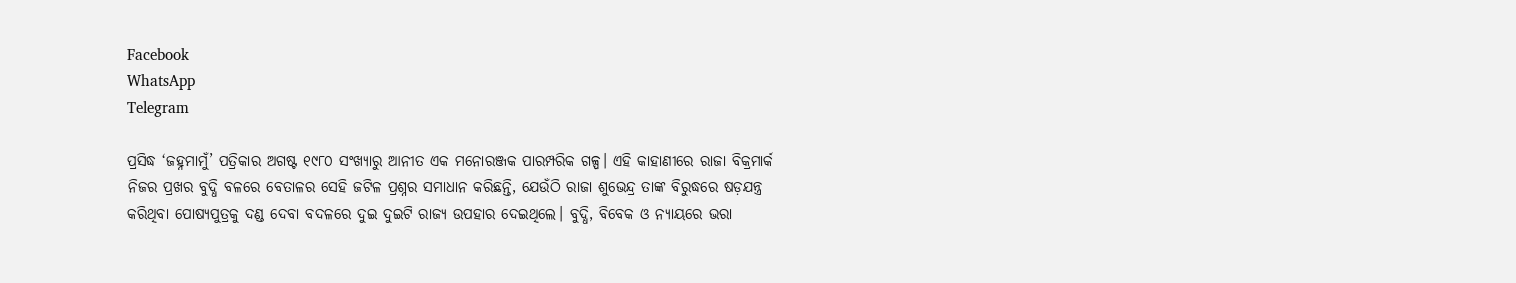Facebook
WhatsApp
Telegram

ପ୍ରସିଦ୍ଧ ‘ଜହ୍ନମାମୁଁ’ ପତ୍ରିକାର ଅଗଷ୍ଟ ୧୯୮୦ ସଂଖ୍ୟାରୁ ଆନୀତ ଏକ ମନୋରଞ୍ଜକ ପାରମ୍ପରିକ ଗଳ୍ପ। ଏହି କାହାଣୀରେ ରାଜା ବିକ୍ରମାର୍କ ନିଜର ପ୍ରଖର ବୁଦ୍ଧି ବଳରେ ବେତାଳର ସେହି ଜଟିଳ ପ୍ରଶ୍ନର ସମାଧାନ କରିଛନ୍ତି, ଯେଉଁଠି ରାଜା ଶୁଭେନ୍ଦ୍ର ତାଙ୍କ ବିରୁଦ୍ଧରେ ଷଡ଼ଯନ୍ତ୍ର କରିଥିବା ପୋଷ୍ୟପୁତ୍ରକୁ ଦଣ୍ଡ ଦେବା ବଦଳରେ ଦୁଇ ଦୁଇଟି ରାଜ୍ୟ ଉପହାର ଦେଇଥିଲେ। ବୁଦ୍ଧି, ବିବେକ ଓ ନ୍ୟାୟରେ ଭରା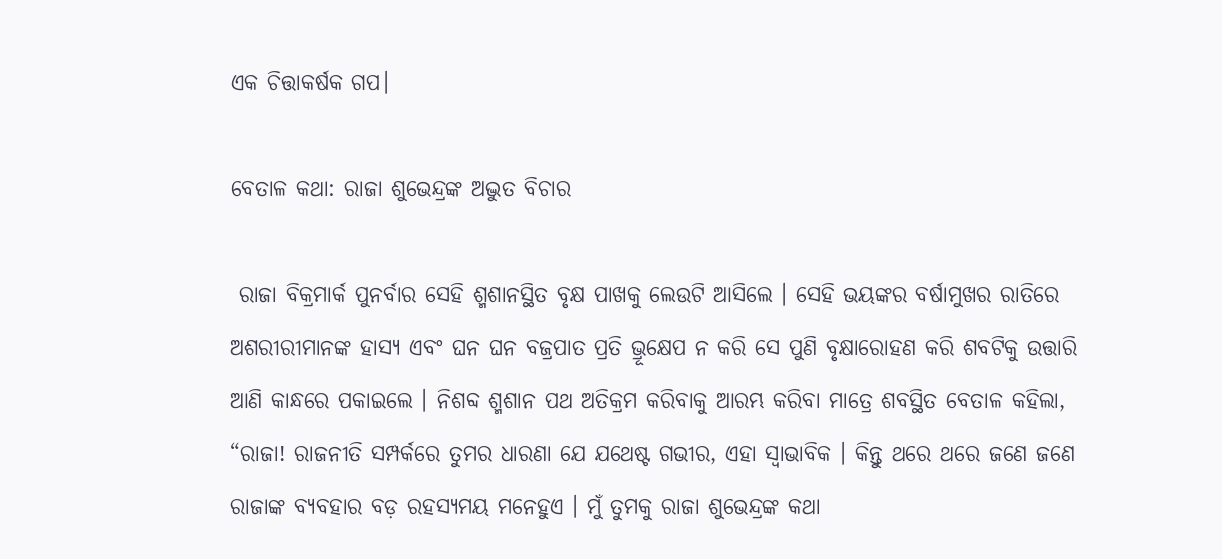ଏକ ଚିତ୍ତାକର୍ଷକ ଗପ।

ବେତାଳ କଥା: ରାଜା ଶୁଭେନ୍ଦ୍ରଙ୍କ ଅଦ୍ଭୁତ ବିଚାର

 ରାଜା ବିକ୍ରମାର୍କ ପୁନର୍ବାର ସେହି ଶ୍ମଶାନସ୍ଥିତ ବୃକ୍ଷ ପାଖକୁ ଲେଉଟି ଆସିଲେ । ସେହି ଭୟଙ୍କର ବର୍ଷାମୁଖର ରାତିରେ ଅଶରୀରୀମାନଙ୍କ ହାସ୍ୟ ଏବଂ ଘନ ଘନ ବଜ୍ରପାତ ପ୍ରତି ଭ୍ରୂକ୍ଷେପ ନ କରି ସେ ପୁଣି ବୃକ୍ଷାରୋହଣ କରି ଶବଟିକୁ ଉତ୍ତାରି ଆଣି କାନ୍ଧରେ ପକାଇଲେ । ନିଶବ୍ଦ ଶ୍ମଶାନ ପଥ ଅତିକ୍ରମ କରିବାକୁ ଆରମ୍ଭ କରିବା ମାତ୍ରେ ଶବସ୍ଥିତ ବେତାଳ କହିଲା, “ରାଜା! ରାଜନୀତି ସମ୍ପର୍କରେ ତୁମର ଧାରଣା ଯେ ଯଥେଷ୍ଟ ଗଭୀର, ଏହା ସ୍ୱାଭାବିକ । କିନ୍ତୁ ଥରେ ଥରେ ଜଣେ ଜଣେ ରାଜାଙ୍କ ବ୍ୟବହାର ବଡ଼ ରହସ୍ୟମୟ ମନେହୁଏ । ମୁଁ ତୁମକୁ ରାଜା ଶୁଭେନ୍ଦ୍ରଙ୍କ କଥା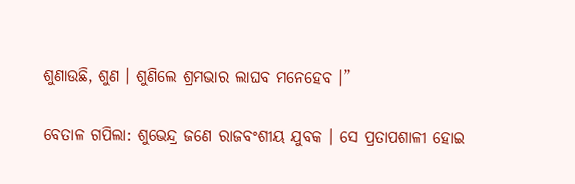ଶୁଣାଉଛି, ଶୁଣ । ଶୁଣିଲେ ଶ୍ରମଭାର ଲାଘବ ମନେହେବ ।”

ବେତାଳ ଗପିଲା: ଶୁଭେନ୍ଦ୍ର ଜଣେ ରାଜବଂଶୀୟ ଯୁବକ । ସେ ପ୍ରତାପଶାଳୀ ହୋଇ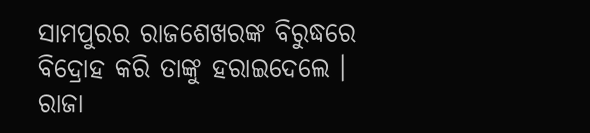ସାମପୁରର ରାଜଶେଖରଙ୍କ ବିରୁଦ୍ଧରେ ବିଦ୍ରୋହ କରି ତାଙ୍କୁ ହରାଇଦେଲେ । ରାଜା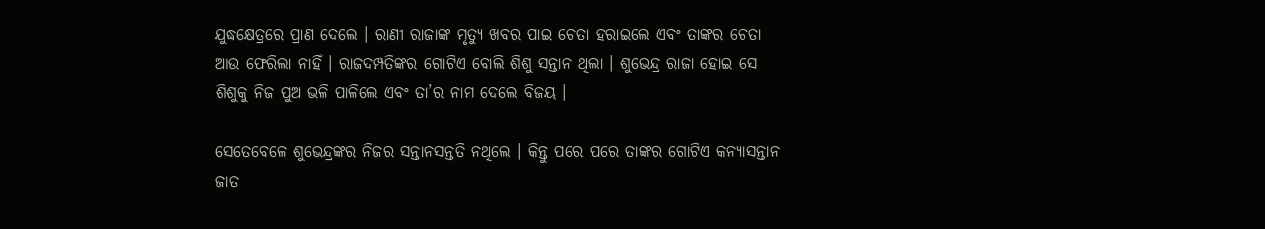ଯୁଦ୍ଧକ୍ଷେତ୍ରରେ ପ୍ରାଣ ଦେଲେ । ରାଣୀ ରାଜାଙ୍କ ମୃତ୍ୟୁ ଖବର ପାଇ ଚେତା ହରାଇଲେ ଏବଂ ତାଙ୍କର ଚେତା ଆଉ ଫେରିଲା ନାହିଁ । ରାଜଦମ୍ପତିଙ୍କର ଗୋଟିଏ ବୋଲି ଶିଶୁ ସନ୍ତାନ ଥିଲା । ଶୁଭେନ୍ଦ୍ର ରାଜା ହୋଇ ସେ ଶିଶୁକୁ ନିଜ ପୁଅ ଭଳି ପାଳିଲେ ଏବଂ ତା’ର ନାମ ଦେଲେ ବିଜୟ ।

ସେତେବେଳେ ଶୁଭେନ୍ଦ୍ରଙ୍କର ନିଜର ସନ୍ତାନସନ୍ତତି ନଥିଲେ । କିନ୍ତୁ ପରେ ପରେ ତାଙ୍କର ଗୋଟିଏ କନ୍ୟାସନ୍ତାନ ଜାତ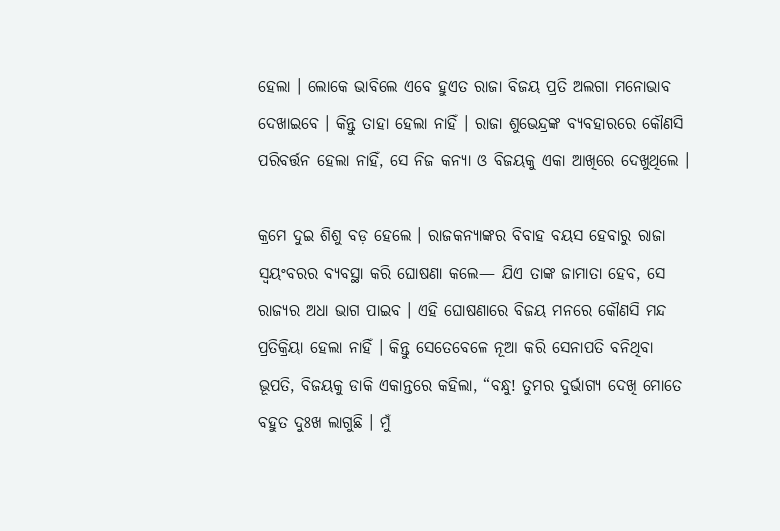ହେଲା । ଲୋକେ ଭାବିଲେ ଏବେ ହୁଏତ ରାଜା ବିଜୟ ପ୍ରତି ଅଲଗା ମନୋଭାବ ଦେଖାଇବେ । କିନ୍ତୁ ତାହା ହେଲା ନାହିଁ । ରାଜା ଶୁଭେନ୍ଦ୍ରଙ୍କ ବ୍ୟବହାରରେ କୌଣସି ପରିବର୍ତ୍ତନ ହେଲା ନାହିଁ, ସେ ନିଜ କନ୍ୟା ଓ ବିଜୟକୁ ଏକା ଆଖିରେ ଦେଖୁଥିଲେ ।

କ୍ରମେ ଦୁଇ ଶିଶୁ ବଡ଼ ହେଲେ । ରାଜକନ୍ୟାଙ୍କର ବିବାହ ବୟସ ହେବାରୁ ରାଜା ସ୍ୱୟଂବରର ବ୍ୟବସ୍ଥା କରି ଘୋଷଣା କଲେ— ଯିଏ ତାଙ୍କ ଜାମାତା ହେବ, ସେ ରାଜ୍ୟର ଅଧା ଭାଗ ପାଇବ । ଏହି ଘୋଷଣାରେ ବିଜୟ ମନରେ କୌଣସି ମନ୍ଦ ପ୍ରତିକ୍ରିୟା ହେଲା ନାହିଁ । କିନ୍ତୁ ସେତେବେଳେ ନୂଆ କରି ସେନାପତି ବନିଥିବା ଭୂପତି, ବିଜୟକୁ ଡାକି ଏକାନ୍ତରେ କହିଲା, “ବନ୍ଧୁ! ତୁମର ଦୁର୍ଭାଗ୍ୟ ଦେଖି ମୋତେ ବହୁତ ଦୁଃଖ ଲାଗୁଛି । ମୁଁ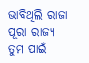ଭାବିଥିଲି ରାଜା ପୂରା ରାଜ୍ୟ ତୁମ ପାଇଁ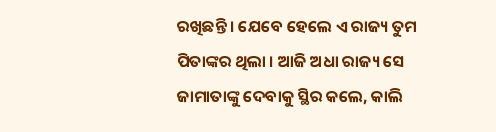ରଖିଛନ୍ତି । ଯେବେ ହେଲେ ଏ ରାଜ୍ୟ ତୁମ ପିତାଙ୍କର ଥିଲା । ଆଜି ଅଧା ରାଜ୍ୟ ସେ ଜାମାତାଙ୍କୁ ଦେବାକୁ ସ୍ଥିର କଲେ, କାଲି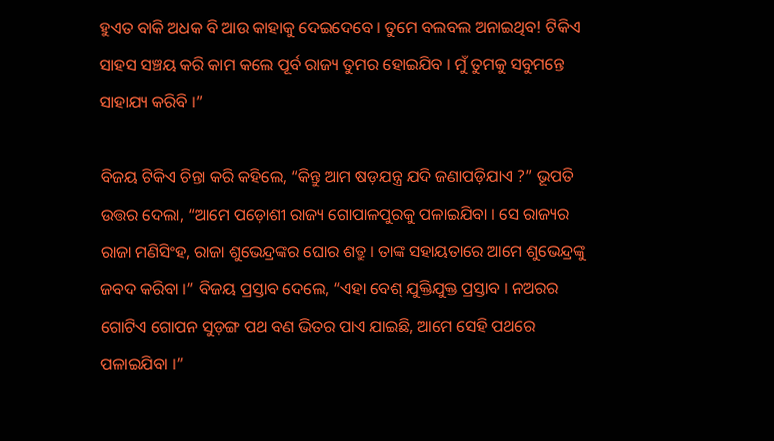ହୁଏତ ବାକି ଅଧକ ବି ଆଉ କାହାକୁ ଦେଇଦେବେ । ତୁମେ ବଲବଲ ଅନାଇଥିବ! ଟିକିଏ ସାହସ ସଞ୍ଚୟ କରି କାମ କଲେ ପୂର୍ବ ରାଜ୍ୟ ତୁମର ହୋଇଯିବ । ମୁଁ ତୁମକୁ ସବୁମନ୍ତେ ସାହାଯ୍ୟ କରିବି ।”

ବିଜୟ ଟିକିଏ ଚିନ୍ତା କରି କହିଲେ, “କିନ୍ତୁ ଆମ ଷଡ଼ଯନ୍ତ୍ର ଯଦି ଜଣାପଡ଼ିଯାଏ ?” ଭୂପତି ଉତ୍ତର ଦେଲା, “ଆମେ ପଡ଼ୋଶୀ ରାଜ୍ୟ ଗୋପାଳପୁରକୁ ପଳାଇଯିବା । ସେ ରାଜ୍ୟର ରାଜା ମଣିସିଂହ, ରାଜା ଶୁଭେନ୍ଦ୍ରଙ୍କର ଘୋର ଶତ୍ରୁ । ତାଙ୍କ ସହାୟତାରେ ଆମେ ଶୁଭେନ୍ଦ୍ରଙ୍କୁ ଜବଦ କରିବା ।” ବିଜୟ ପ୍ରସ୍ତାବ ଦେଲେ, “ଏହା ବେଶ୍ ଯୁକ୍ତିଯୁକ୍ତ ପ୍ରସ୍ତାବ । ନଅରର ଗୋଟିଏ ଗୋପନ ସୁଡ଼ଙ୍ଗ ପଥ ବଣ ଭିତର ପାଏ ଯାଇଛି, ଆମେ ସେହି ପଥରେ ପଳାଇଯିବା ।”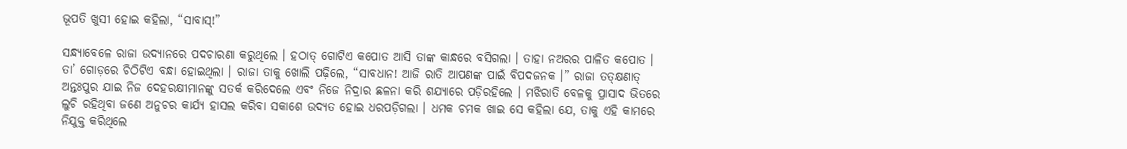ଭୂପତି ଖୁସୀ ହୋଇ କହିଲା, “ସାବାସ୍!”

ସନ୍ଧ୍ୟାବେଳେ ରାଜା ଉଦ୍ୟାନରେ ପଦଚାରଣା କରୁଥିଲେ । ହଠାତ୍ ଗୋଟିଏ କପୋତ ଆସି ତାଙ୍କ କାନ୍ଧରେ ବସିଗଲା । ତାହା ନଅରର ପାଳିତ କପୋତ । ତା’ ଗୋଡ଼ରେ ଚିଠିଟିଏ ବନ୍ଧା ହୋଇଥିଲା । ରାଜା ତାକୁ ଖୋଲି ପଢ଼ିଲେ, “ସାବଧାନ! ଆଜି ରାତି ଆପଣଙ୍କ ପାଇଁ ବିପଦଜନକ ।” ରାଜା ତତ୍କ୍ଷଣାତ୍ ଅନ୍ତଃପୁର ଯାଇ ନିଜ ଦେହରକ୍ଷୀମାନଙ୍କୁ ସତର୍କ କରିଦେଲେ ଏବଂ ନିଜେ ନିଦ୍ରାର ଛଳନା କରି ଶଯ୍ୟାରେ ପଡ଼ିରହିଲେ । ମଝିରାତି ବେଳକୁ ପ୍ରାସାଦ ଭିତରେ ଲୁଚି ରହିଥିବା ଜଣେ ଅନୁଚର କାର୍ଯ୍ୟ ହାସଲ କରିବା ସକାଶେ ଉଦ୍ୟତ ହୋଇ ଧରପଡ଼ିଗଲା । ଧମକ ଚମକ ଖାଇ ସେ କହିଲା ଯେ, ତାକୁ ଏହି କାମରେ ନିଯୁକ୍ତ କରିଥିଲେ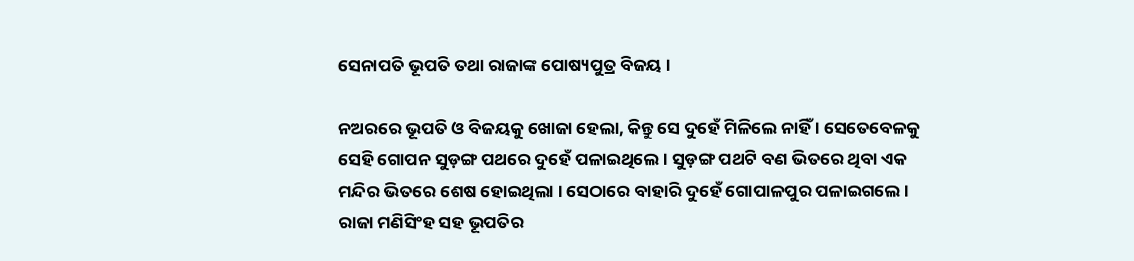ସେନାପତି ଭୂପତି ତଥା ରାଜାଙ୍କ ପୋଷ୍ୟପୁତ୍ର ବିଜୟ ।

ନଅରରେ ଭୂପତି ଓ ବିଜୟକୁ ଖୋଜା ହେଲା, କିନ୍ତୁ ସେ ଦୁହେଁ ମିଳିଲେ ନାହିଁ । ସେତେବେଳକୁ ସେହି ଗୋପନ ସୁଡ଼ଙ୍ଗ ପଥରେ ଦୁହେଁ ପଳାଇଥିଲେ । ସୁଡ଼ଙ୍ଗ ପଥଟି ବଣ ଭିତରେ ଥିବା ଏକ ମନ୍ଦିର ଭିତରେ ଶେଷ ହୋଇଥିଲା । ସେଠାରେ ବାହାରି ଦୁହେଁ ଗୋପାଳପୁର ପଳାଇଗଲେ । ରାଜା ମଣିସିଂହ ସହ ଭୂପତିର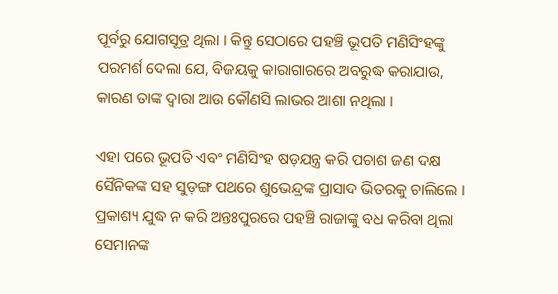ପୂର୍ବରୁ ଯୋଗସୂତ୍ର ଥିଲା । କିନ୍ତୁ ସେଠାରେ ପହଞ୍ଚି ଭୂପତି ମଣିସିଂହଙ୍କୁ ପରମର୍ଶ ଦେଲା ଯେ, ବିଜୟକୁ କାରାଗାରରେ ଅବରୁଦ୍ଧ କରାଯାଉ, କାରଣ ତାଙ୍କ ଦ୍ୱାରା ଆଉ କୌଣସି ଲାଭର ଆଶା ନଥିଲା ।

ଏହା ପରେ ଭୂପତି ଏବଂ ମଣିସିଂହ ଷଡ଼ଯନ୍ତ୍ର କରି ପଚାଶ ଜଣ ଦକ୍ଷ ସୈନିକଙ୍କ ସହ ସୁଡ଼ଙ୍ଗ ପଥରେ ଶୁଭେନ୍ଦ୍ରଙ୍କ ପ୍ରାସାଦ ଭିତରକୁ ଚାଲିଲେ । ପ୍ରକାଶ୍ୟ ଯୁଦ୍ଧ ନ କରି ଅନ୍ତଃପୁରରେ ପହଞ୍ଚି ରାଜାଙ୍କୁ ବଧ କରିବା ଥିଲା ସେମାନଙ୍କ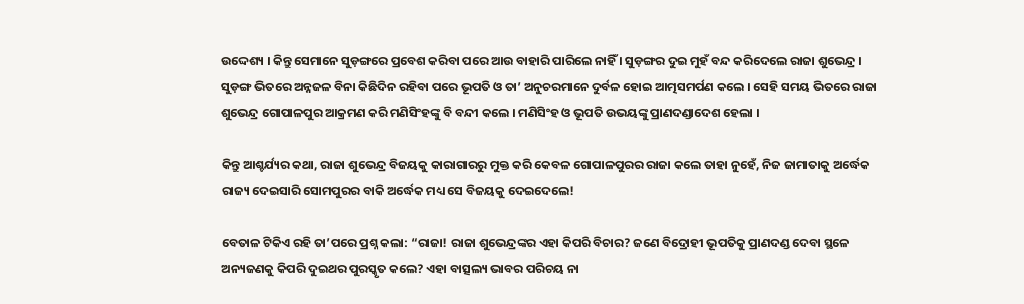ଉଦ୍ଦେଶ୍ୟ । କିନ୍ତୁ ସେମାନେ ସୁଡ଼ଙ୍ଗରେ ପ୍ରବେଶ କରିବା ପରେ ଆଉ ବାହାରି ପାରିଲେ ନାହିଁ । ସୁଡ଼ଙ୍ଗର ଦୁଇ ମୁହଁ ବନ୍ଦ କରିଦେଲେ ରାଜା ଶୁଭେନ୍ଦ୍ର । ସୁଡ଼ଙ୍ଗ ଭିତରେ ଅନ୍ନଜଳ ବିନା କିଛିଦିନ ରହିବା ପରେ ଭୂପତି ଓ ତା’ ଅନୁଚରମାନେ ଦୁର୍ବଳ ହୋଇ ଆତ୍ମସମର୍ପଣ କଲେ । ସେହି ସମୟ ଭିତରେ ରାଜା ଶୁଭେନ୍ଦ୍ର ଗୋପାଳପୁର ଆକ୍ରମଣ କରି ମଣିସିଂହଙ୍କୁ ବି ବନ୍ଦୀ କଲେ । ମଣିସିଂହ ଓ ଭୂପତି ଉଭୟଙ୍କୁ ପ୍ରାଣଦଣ୍ଡାଦେଶ ହେଲା ।

କିନ୍ତୁ ଆଶ୍ଚର୍ଯ୍ୟର କଥା, ରାଜା ଶୁଭେନ୍ଦ୍ର ବିଜୟକୁ କାରାଗାରରୁ ମୁକ୍ତ କରି କେବଳ ଗୋପାଳପୁରର ରାଜା କଲେ ତାହା ନୁହେଁ, ନିଜ ଜାମାତାକୁ ଅର୍ଦ୍ଧେକ ରାଜ୍ୟ ଦେଇସାରି ସୋମପୁରର ବାକି ଅର୍ଦ୍ଧେକ ମଧ୍ୟ ସେ ବିଜୟକୁ ଦେଇଦେଲେ!

ବେତାଳ ଟିକିଏ ରହି ତା’ପରେ ପ୍ରଶ୍ନ କଲା: “ରାଜା! ରାଜା ଶୁଭେନ୍ଦ୍ରଙ୍କର ଏହା କିପରି ବିଚାର? ଜଣେ ବିଦ୍ରୋହୀ ଭୂପତିକୁ ପ୍ରାଣଦଣ୍ଡ ଦେବା ସ୍ଥଳେ ଅନ୍ୟଜଣକୁ କିପରି ଦୁଇଥର ପୁରସ୍କୃତ କଲେ? ଏହା ବାତ୍ସଲ୍ୟ ଭାବର ପରିଚୟ ନା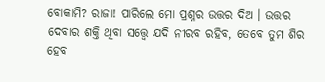ବୋକାମି? ରାଜା! ପାରିଲେ ମୋ ପ୍ରଶ୍ନର ଉତ୍ତର ଦିଅ । ଉତ୍ତର ଦେବାର ଶକ୍ତି ଥିବା ସତ୍ତ୍ୱେ ଯଦି ନୀରବ ରହିବ, ତେବେ ତୁମ ଶିର ହେବ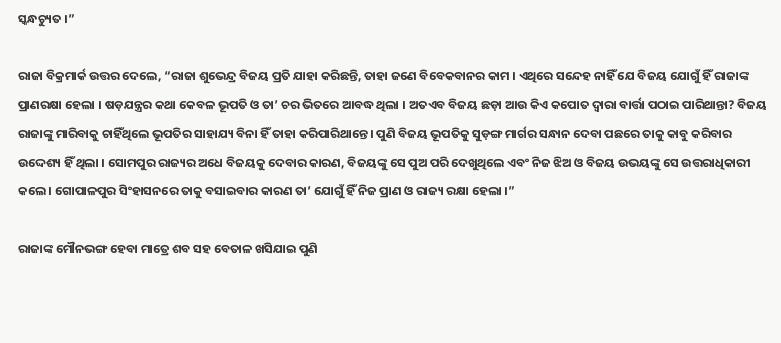ସ୍କନ୍ଧଚ୍ୟୁତ ।”

ରାଜା ବିକ୍ରମାର୍କ ଉତ୍ତର ଦେଲେ, “ରାଜା ଶୁଭେନ୍ଦ୍ର ବିଜୟ ପ୍ରତି ଯାହା କରିଛନ୍ତି, ତାହା ଜଣେ ବିବେକବାନର କାମ । ଏଥିରେ ସନ୍ଦେହ ନାହିଁ ଯେ ବିଜୟ ଯୋଗୁଁ ହିଁ ରାଜାଙ୍କ ପ୍ରାଣରକ୍ଷା ହେଲା । ଷଡ଼ଯନ୍ତ୍ରର କଥା କେବଳ ଭୂପତି ଓ ତା’ ଚର ଭିତରେ ଆବଦ୍ଧ ଥିଲା । ଅତଏବ ବିଜୟ ଛଡ଼ା ଆଉ କିଏ କପୋତ ଦ୍ୱାରା ବାର୍ତ୍ତା ପଠାଇ ପାରିଥାନ୍ତା? ବିଜୟ ରାଜାଙ୍କୁ ମାରିବାକୁ ଚାହିଁଥିଲେ ଭୂପତିର ସାହାଯ୍ୟ ବିନା ହିଁ ତାହା କରିପାରିଥାନ୍ତେ । ପୁଣି ବିଜୟ ଭୂପତିକୁ ସୁଡ଼ଙ୍ଗ ମାର୍ଗର ସନ୍ଧାନ ଦେବା ପଛରେ ତାକୁ କାବୁ କରିବାର ଉଦ୍ଦେଶ୍ୟ ହିଁ ଥିଲା । ସୋମପୁର ରାଜ୍ୟର ଅଧେ ବିଜୟକୁ ଦେବାର କାରଣ, ବିଜୟଙ୍କୁ ସେ ପୁଅ ପରି ଦେଖୁଥିଲେ ଏବଂ ନିଜ ଝିଅ ଓ ବିଜୟ ଉଭୟଙ୍କୁ ସେ ଉତ୍ତରାଧିକାରୀ କଲେ । ଗୋପାଳପୁର ସିଂହାସନରେ ତାକୁ ବସାଇବାର କାରଣ ତା’ ଯୋଗୁଁ ହିଁ ନିଜ ପ୍ରାଣ ଓ ରାଜ୍ୟ ରକ୍ଷା ହେଲା ।”

ରାଜାଙ୍କ ମୌନଭଙ୍ଗ ହେବା ମାତ୍ରେ ଶବ ସହ ବେତାଳ ଖସିଯାଇ ପୁଣି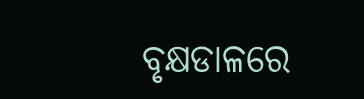ବୃକ୍ଷଡାଳରେ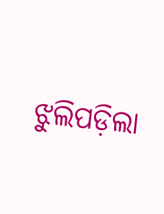ଝୁଲିପଡ଼ିଲା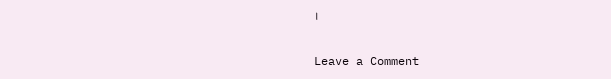।

Leave a Comment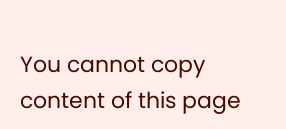You cannot copy content of this page